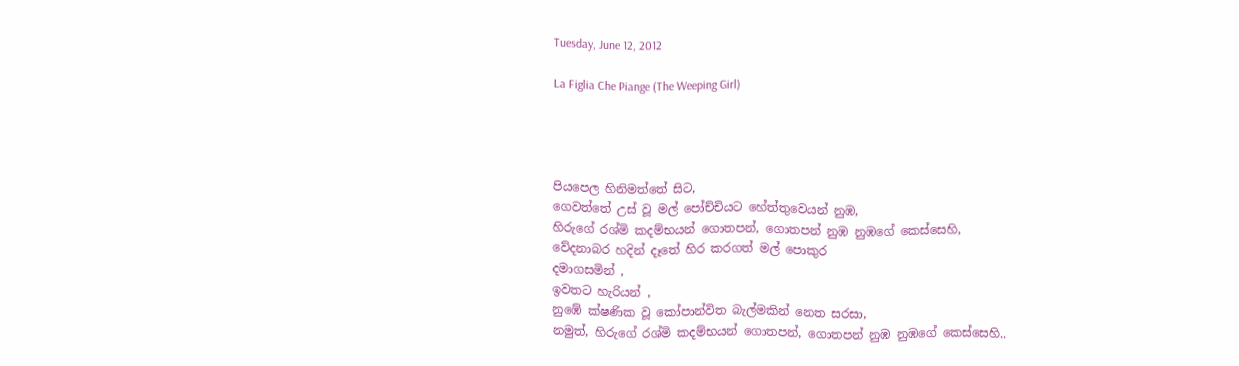Tuesday, June 12, 2012

La Figlia Che Piange (The Weeping Girl)




පියපෙල හිනිමත්තේ සිට,
ගෙවත්තේ උස් වූ මල් පෝච්චියට හේත්තුවෙයන් නුඹ,
හිරුගේ රශ්මි කදම්භයන් ගොතපන්, ගොතපන් නුඹ නුඹගේ කෙස්සෙහි,
වේදනාබර හදින් දෑතේ හිර කරගත් මල් පොකුර
දමාගසමින් ,
ඉවතට හැරියන් ,
නුඹේ ක්ෂණික වූ කෝපාන්විත බැල්මකින් නෙත සරසා,
නමුත්, හිරුගේ රශ්මි කදම්භයන් ගොතපන්, ගොතපන් නුඹ නුඹගේ කෙස්සෙහි..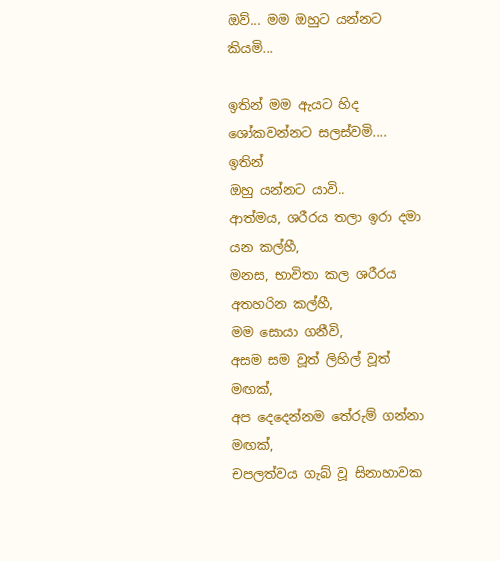ඔව්... මම ඔහුට යන්නට කියමි...

ඉතින් මම ඇයට හිද ශෝකවන්නට සලස්වමි....
ඉතින්
ඔහු යන්නට යාවි..
ආත්මය, ශරීරය තලා ඉරා දමා යන කල්හී,
මනස, භාවිතා කල ශරීරය අතහරින කල්හී,
මම සොයා ගනීවි,
අසම සම වූත් ලිහිල් වූත් මඟක්,
අප දෙදෙන්නම තේරුම් ගන්නා මඟක්,
චපලත්වය ගැබ් වූ සිනාහාවක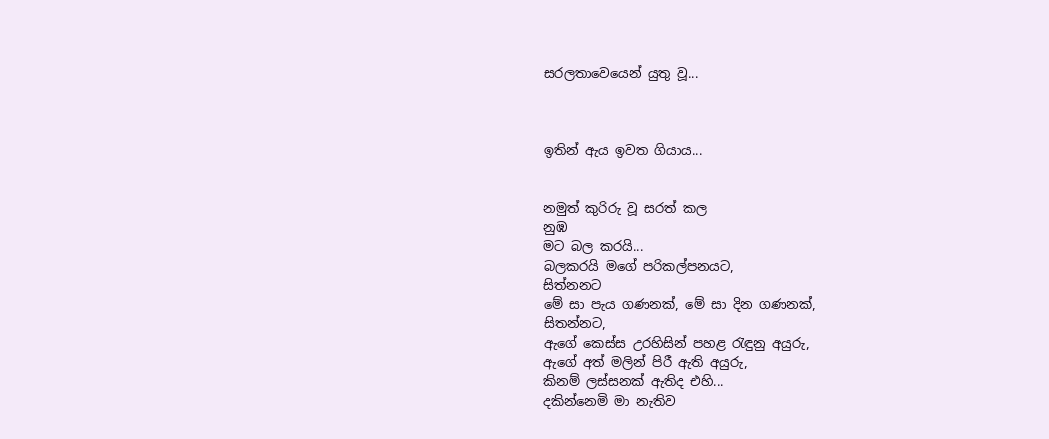සරලතාවෙයෙන් යුතු වූ...



ඉතින් ඇය ඉවත ගියාය...


නමුත් කුරිරු වූ සරත් කල
නුඹ
මට බල කරයි...
බලකරයි මගේ පරිකල්පනයට,
සිත්නනට
මේ සා පැය ගණනක්, මේ සා දින ගණනක්,
සිතන්නට,
ඇගේ කෙස්ස උරහිසින් පහළ රැඳුනු අයුරු,
ඇගේ අත් මලින් පිරී ඇති අයුරු,
කිනම් ලස්සනක් ඇතිද එහි...
දකින්නෙමි මා නැතිව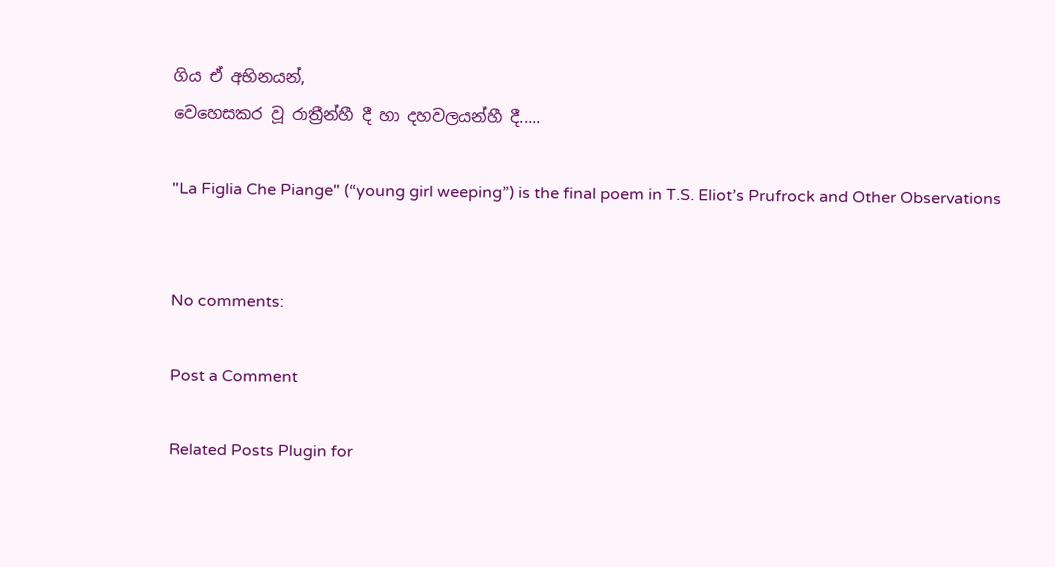ගිය ඒ අභිනයන්,
වෙහෙසකර වූ රාත්‍රීන්හී දී හා දහවලයන්හී දී.....

"La Figlia Che Piange" (“young girl weeping”) is the final poem in T.S. Eliot’s Prufrock and Other Observations


No comments:

Post a Comment

Related Posts Plugin for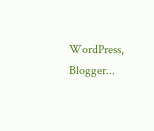WordPress, Blogger...